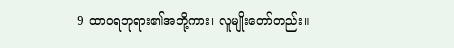9 ထာဝရဘုရား၏အဘို့ကား၊ လူမျိုးတော်တည်း။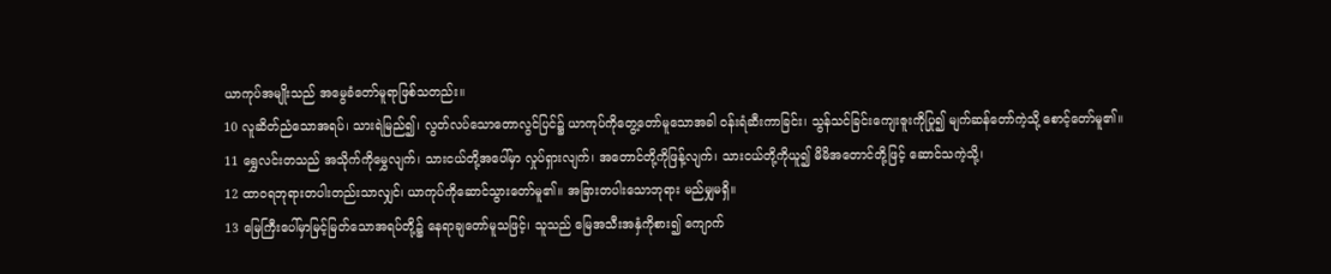ယာကုပ်အမျိုးသည် အမွေခံတော်မူရာဖြစ်သတည်း။
10 လူဆိတ်ညံသောအရပ်၊ သားရဲမြည်၍၊ လွတ်လပ်သောတောလွင်ပြင်၌ ယာကုပ်ကိုတွေ့တော်မူသောအခါ ဝန်းရံဆီးကာခြင်း၊ သွန်သင်ခြင်းကျေးဇူးကိုပြု၍ မျက်ဆန်တော်ကဲ့သို့ စောင့်တော်မူ၏။
11 ရွှေလင်းတသည် အသိုက်ကိုမွှေလျက်၊ သားငယ်တို့အပေါ်မှာ လှုပ်ရှားလျက်၊ အတောင်တို့ကိုဖြန့်လျက်၊ သားငယ်တို့ကိုယူ၍ မိမိအတောင်တို့ဖြင့် ဆောင်သကဲ့သို့၊
12 ထာဝရဘုရားတပါးတည်းသာလျှင်၊ ယာကုပ်ကိုဆောင်သွားတော်မူ၏။ အခြားတပါးသောဘုရား မည်မျှမရှိ။
13 မြေကြီးပေါ်မှာမြင့်မြတ်သောအရပ်တို့၌ နေရာချတော်မူသဖြင့်၊ သူသည် မြေအသီးအနှံကိုစား၍ ကျောက်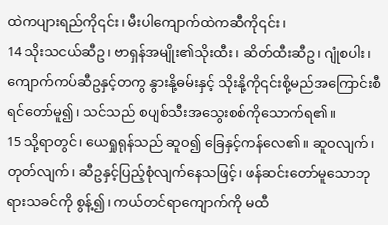ထဲကပျားရည်ကို၎င်း၊ မီးပါကျောက်ထဲကဆီကို၎င်း၊
14 သိုးသငယ်ဆီဥ၊ ဗာရှန်အမျိုး၏သိုးထီး၊ ဆိတ်ထီးဆီဥ၊ ဂျုံစပါး၊ ကျောက်ကပ်ဆီဥနှင့်တကွ နွားနို့ဓမ်းနှင့် သိုးနို့ကို၎င်းစို့မည်အကြောင်းစီရင်တော်မူ၍၊ သင်သည် စပျစ်သီးအသွေးစစ်ကိုသောက်ရ၏။
15 သို့ရာတွင်၊ ယေရှုရုန်သည် ဆူဝ၍ ခြေနှင့်ကန်လေ၏။ ဆူဝလျက်၊ တုတ်လျက်၊ ဆီဥနှင့်ပြည့်စုံလျက်နေသဖြင့်၊ ဖန်ဆင်းတော်မူသောဘုရားသခင်ကို စွန့်၍၊ ကယ်တင်ရာကျောက်ကို မထီ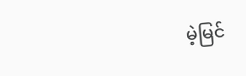မဲ့မြင်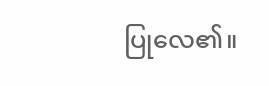ပြုလေ၏။